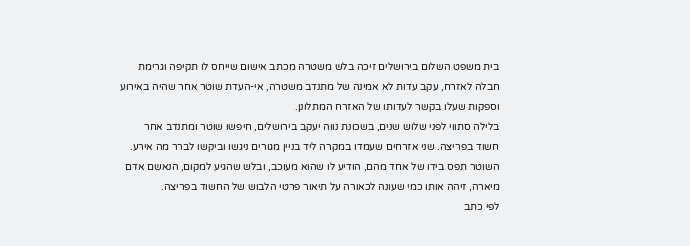בית משפט השלום בירושלים זיכה בלש משטרה מכתב אישום שייחס לו תקיפה וגרימת חבלה לאזרח, עקב עדות לא אמינה של מתנדב משטרה, אי-העדת שוטר אחר שהיה באירוע וספקות שעלו בקשר לעדותו של האזרח המתלונן.
בלילה סתווי לפני שלוש שנים, בשכונת נווה יעקב בירושלים, חיפשו שוטר ומתנדב אחר חשוד בפריצה. שני אזרחים שעמדו במקרה ליד בניין מגורים ניגשו וביקשו לברר מה אירע. השוטר תפס בידו של אחד מהם, הודיע לו שהוא מעוכב, ובלש שהגיע למקום, הנאשם אדם מיארה, זיהה אותו כמי שעונה לכאורה על תיאור פרטי הלבוש של החשוד בפריצה.
לפי כתב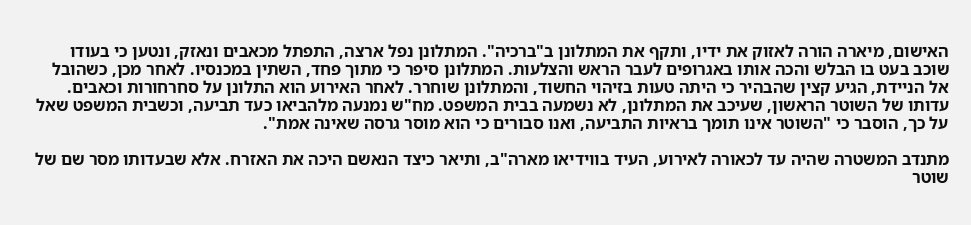האישום, מיארה הורה לאזוק את ידיו, ותקף את המתלונן ב"ברכיה". המתלונן נפל ארצה, התפתל מכאבים ונאזק, ונטען כי בעודו שוכב בעט בו הבלש והכה אותו באגרופים לעבר הראש והצלעות. המתלונן סיפר כי מתוך פחד, השתין במכנסיו. לאחר מכן, כשהובל אל הניידת, הגיע קצין שהבהיר כי היתה טעות בזיהוי החשוד, והמתלונן שוחרר. לאחר האירוע הוא התלונן על סחרחורות וכאבים.
עדותו של השוטר הראשון, שעיכב את המתלונן, לא נשמעה בבית המשפט. מח"ש נמנעה מלהביאו כעד תביעה, וכשבית המשפט שאל על כך, הוסבר כי "השוטר אינו תומך בראיות התביעה, ואנו סבורים כי הוא מוסר גרסה שאינה אמת".

מתנדב המשטרה שהיה עד לכאורה לאירוע, העיד בווידיאו מארה"ב, ותיאר כיצד הנאשם היכה את האזרח. אלא שבעדותו מסר שם של שוטר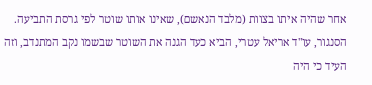אחר שהיה איתו בצוות (מלבד הנאשם), שאינו אותו שוטר לפי גרסת התביעה. הסנגור, עו"ד אריאל עטרי, הביא כעד הגנה את השוטר שבשמו נקב המתנדב, וזה העיד כי היה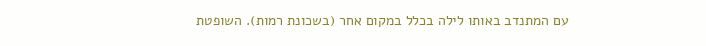עם המתנדב באותו לילה בכלל במקום אחר (בשכונת רמות). השופטת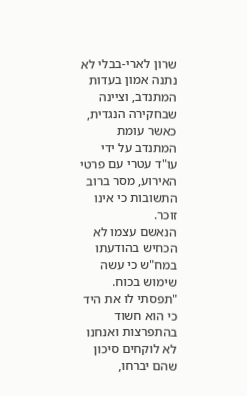שרון לארי-בבלי לא נתנה אמון בעדות המתנדב, וציינה שבחקירה הנגדית, כאשר עומת המתנדב על ידי עו"ד עטרי עם פרטי האירוע, מסר ברוב התשובות כי אינו זוכר.
הנאשם עצמו לא הכחיש בהודעתו במח"ש כי עשה שימוש בכוח. "תפסתי לו את היד כי הוא חשוד בהתפרצות ואנחנו לא לוקחים סיכון שהם יברחו,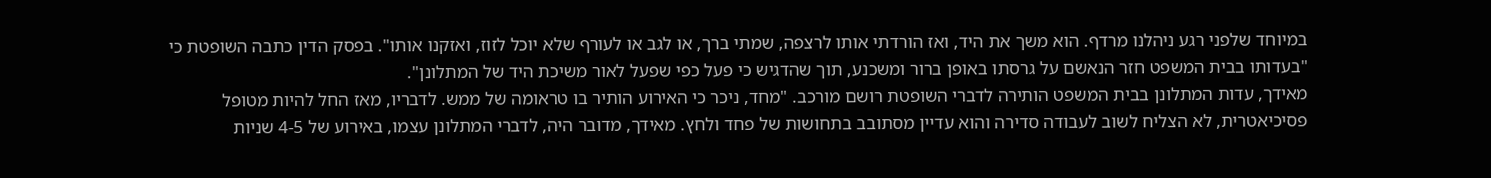במיוחד שלפני רגע ניהלנו מרדף. הוא משך את היד, ואז הורדתי אותו לרצפה, שמתי ברך, או לגב או לעורף שלא יוכל לזוז, ואזקנו אותו". בפסק הדין כתבה השופטת כי "בעדותו בבית המשפט חזר הנאשם על גרסתו באופן ברור ומשכנע, תוך שהדגיש כי פעל כפי שפעל לאור משיכת היד של המתלונן".
מאידך, עדות המתלונן בבית המשפט הותירה לדברי השופטת רושם מורכב. "מחד, ניכר כי האירוע הותיר בו טראומה של ממש. לדבריו, מאז החל להיות מטופל פסיכיאטרית, לא הצליח לשוב לעבודה סדירה והוא עדיין מסתובב בתחושות של פחד ולחץ. מאידך, מדובר היה, לדברי המתלונן עצמו, באירוע של 4-5 שניות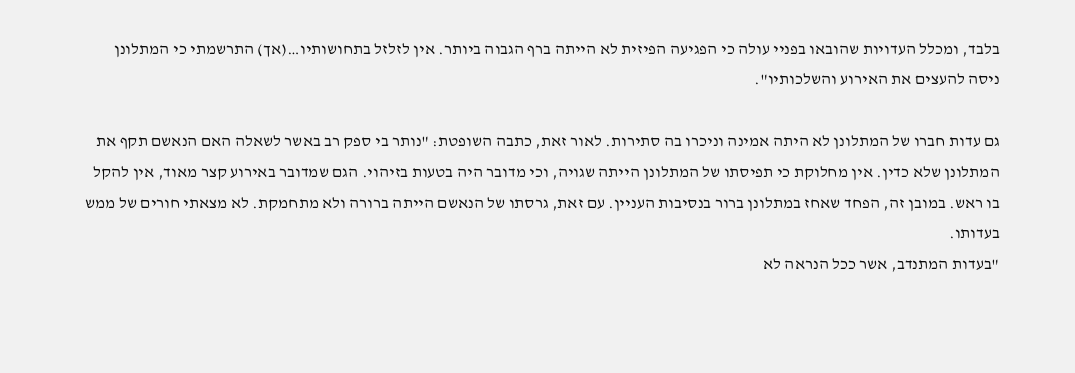בלבד, ומכלל העדויות שהובאו בפניי עולה כי הפגיעה הפיזית לא הייתה ברף הגבוה ביותר. אין לזלזל בתחושותיו…(אך) התרשמתי כי המתלונן ניסה להעצים את האירוע והשלכותיו".

גם עדות חברו של המתלונן לא היתה אמינה וניכרו בה סתירות. לאור זאת, כתבה השופטת: "נותר בי ספק רב באשר לשאלה האם הנאשם תקף את המתלונן שלא כדין. אין מחלוקת כי תפיסתו של המתלונן הייתה שגויה, וכי מדובר היה בטעות בזיהוי. הגם שמדובר באירוע קצר מאוד, אין להקל בו ראש. במובן זה, הפחד שאחז במתלונן ברור בנסיבות העניין. עם זאת, גרסתו של הנאשם הייתה ברורה ולא מתחמקת. לא מצאתי חורים של ממש בעדותו.
"בעדות המתנדב, אשר ככל הנראה לא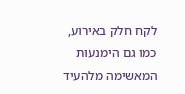לקח חלק באירוע, כמו גם הימנעות המאשימה מלהעיד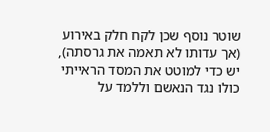שוטר נוסף שכן לקח חלק באירוע (אך עדותו לא תאמה את גרסתה), יש כדי למוטט את המסד הראייתי כולו נגד הנאשם וללמד על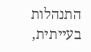התנהלות בעייתית,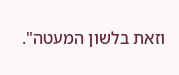וזאת בלשון המעטה".